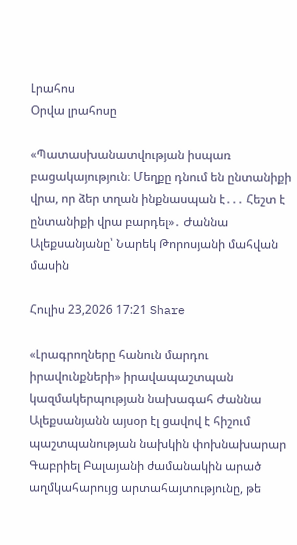Լրահոս
Օրվա լրահոսը

«Պատասխանատվության իսպառ բացակայություն։ Մեղքը դնում են ընտանիքի վրա, որ ձեր տղան ինքնասպան է․․․ Հեշտ է ընտանիքի վրա բարդել»․ Ժաննա Ալեքսանյանը՝ Նարեկ Թորոսյանի մահվան մասին

Հուլիս 23,2026 17:21 Share

«Լրագրողները հանուն մարդու իրավունքների» իրավապաշտպան կազմակերպության նախագահ Ժաննա Ալեքսանյանն այսօր էլ ցավով է հիշում պաշտպանության նախկին փոխնախարար Գաբրիել Բալայանի ժամանակին արած աղմկահարույց արտահայտությունը, թե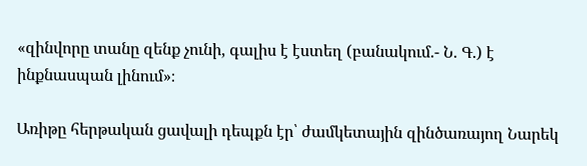«զինվորը տանը զենք չունի, գալիս է էստեղ (բանակում.- Ն. Գ.) է ինքնասպան լինում»։

Առիթը հերթական ցավալի դեպքն էր՝ ժամկետային զինծառայող Նարեկ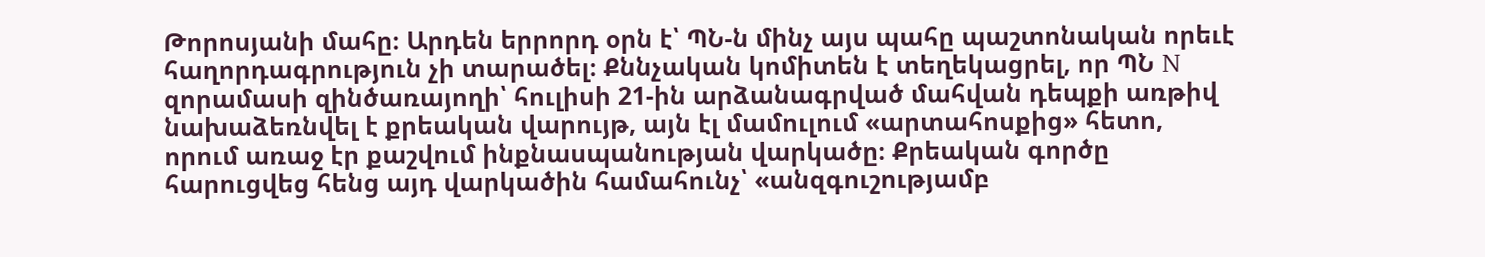Թորոսյանի մահը։ Արդեն երրորդ օրն է՝ ՊՆ-ն մինչ այս պահը պաշտոնական որեւէ հաղորդագրություն չի տարածել։ Քննչական կոմիտեն է տեղեկացրել, որ ՊՆ N զորամասի զինծառայողի՝ հուլիսի 21-ին արձանագրված մահվան դեպքի առթիվ նախաձեռնվել է քրեական վարույթ, այն էլ մամուլում «արտահոսքից» հետո, որում առաջ էր քաշվում ինքնասպանության վարկածը։ Քրեական գործը հարուցվեց հենց այդ վարկածին համահունչ՝ «անզգուշությամբ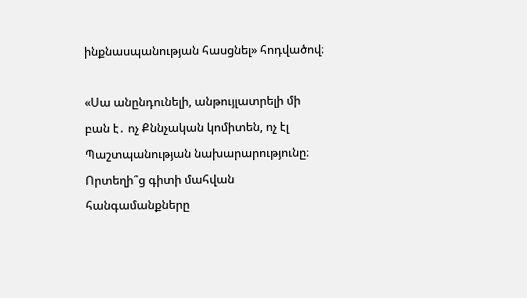ինքնասպանության հասցնել» հոդվածով։

«Սա անընդունելի, անթույլատրելի մի բան է․ ոչ Քննչական կոմիտեն, ոչ էլ Պաշտպանության նախարարությունը։ Որտեղի՞ց գիտի մահվան հանգամանքները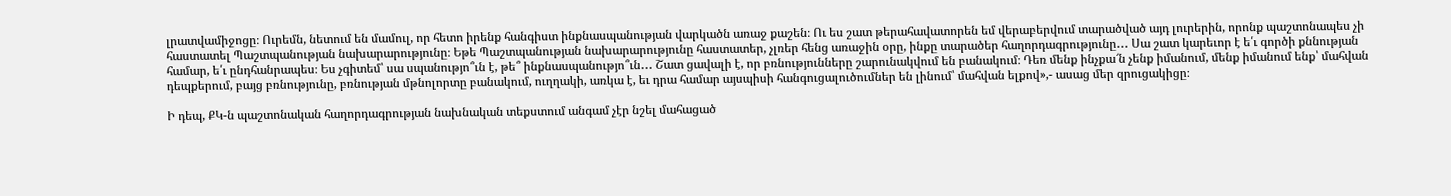լրատվամիջոցը։ Ուրեմն, նետում են մամուլ, որ հետո իրենք հանգիստ ինքնասպանության վարկածն առաջ քաշեն։ Ու ես շատ թերահավատորեն եմ վերաբերվում տարածված այդ լուրերին, որոնք պաշտոնապես չի հաստատել Պաշտպանության նախարարությունը։ Եթե Պաշտպանության նախարարությունը հաստատեր, չլռեր հենց առաջին օրը, ինքը տարածեր հաղորդագրությունը․․․ Սա շատ կարեւոր է ե՛ւ գործի քննության համար, ե՛ւ ընդհանրապես։ Ես չգիտեմ՝ սա սպանությո՞ւն է, թե՞ ինքնասպանությո՞ւն․․․ Շատ ցավալի է, որ բռնությունները շարունակվում են բանակում։ Դեռ մենք ինչքա՜ն չենք իմանում, մենք իմանում ենք՝ մահվան դեպքերում, բայց բռնությունը, բռնության մթնոլորտը բանակում, ուղղակի, առկա է, եւ դրա համար այսպիսի հանգուցալուծումներ են լինում՝ մահվան ելքով»,- ասաց մեր զրուցակիցը։

Ի դեպ, ՔԿ-ն պաշտոնական հաղորդագրության նախնական տեքստում անգամ չէր նշել մահացած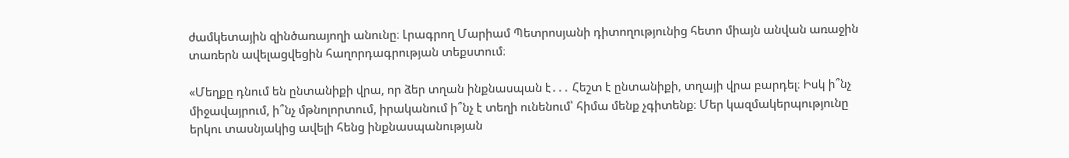ժամկետային զինծառայողի անունը։ Լրագրող Մարիամ Պետրոսյանի դիտողությունից հետո միայն անվան առաջին տառերն ավելացվեցին հաղորդագրության տեքստում։

«Մեղքը դնում են ընտանիքի վրա, որ ձեր տղան ինքնասպան է․․․ Հեշտ է ընտանիքի, տղայի վրա բարդել։ Իսկ ի՞նչ միջավայրում, ի՞նչ մթնոլորտում, իրականում ի՞նչ է տեղի ունենում՝ հիմա մենք չգիտենք։ Մեր կազմակերպությունը երկու տասնյակից ավելի հենց ինքնասպանության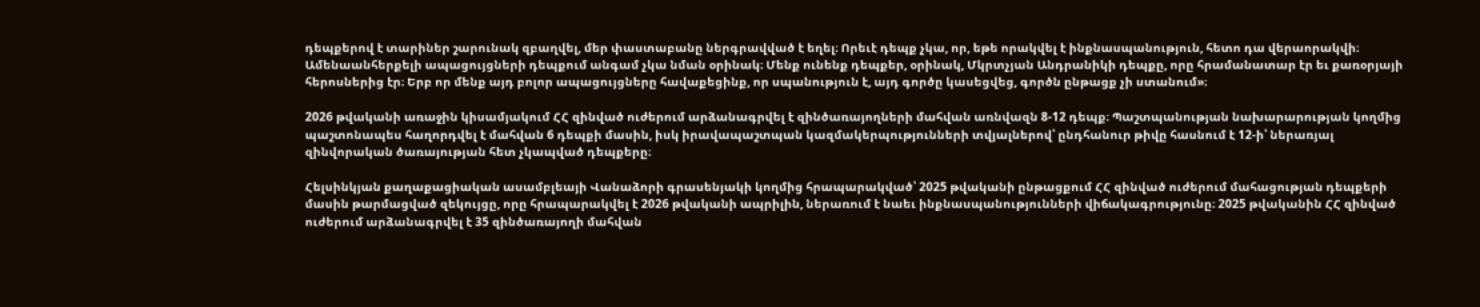դեպքերով է տարիներ շարունակ զբաղվել, մեր փաստաբանը ներգրավված է եղել։ Որեւէ դեպք չկա, որ, եթե որակվել է ինքնասպանություն, հետո դա վերաորակվի։ Ամենաանհերքելի ապացույցների դեպքում անգամ չկա նման օրինակ։ Մենք ունենք դեպքեր, օրինակ, Մկրտչյան Անդրանիկի դեպքը, որը հրամանատար էր եւ քառօրյայի հերոսներից էր։ Երբ որ մենք այդ բոլոր ապացույցները հավաքեցինք, որ սպանություն է, այդ գործը կասեցվեց, գործն ընթացք չի ստանում»։

2026 թվականի առաջին կիսամյակում ՀՀ զինված ուժերում արձանագրվել է զինծառայողների մահվան առնվազն 8-12 դեպք։ Պաշտպանության նախարարության կողմից պաշտոնապես հաղորդվել է մահվան 6 դեպքի մասին, իսկ իրավապաշտպան կազմակերպությունների տվյալներով՝ ընդհանուր թիվը հասնում է 12-ի՝ ներառյալ զինվորական ծառայության հետ չկապված դեպքերը։

Հելսինկյան քաղաքացիական ասամբլեայի Վանաձորի գրասենյակի կողմից հրապարակված՝ 2025 թվականի ընթացքում ՀՀ զինված ուժերում մահացության դեպքերի մասին թարմացված զեկույցը, որը հրապարակվել է 2026 թվականի ապրիլին, ներառում է նաեւ ինքնասպանությունների վիճակագրությունը։ 2025 թվականին ՀՀ զինված ուժերում արձանագրվել է 35 զինծառայողի մահվան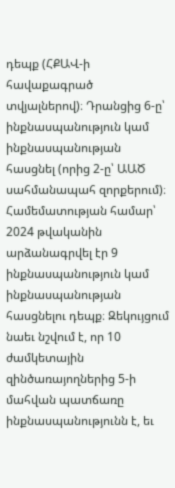դեպք (ՀՔԱՎ-ի հավաքագրած տվյալներով)։ Դրանցից 6-ը՝ ինքնասպանություն կամ ինքնասպանության հասցնել (որից 2-ը՝ ԱԱԾ սահմանապահ զորքերում)։ Համեմատության համար՝ 2024 թվականին արձանագրվել էր 9 ինքնասպանություն կամ ինքնասպանության հասցնելու դեպք։ Զեկույցում նաեւ նշվում է, որ 10 ժամկետային զինծառայողներից 5-ի մահվան պատճառը ինքնասպանությունն է, եւ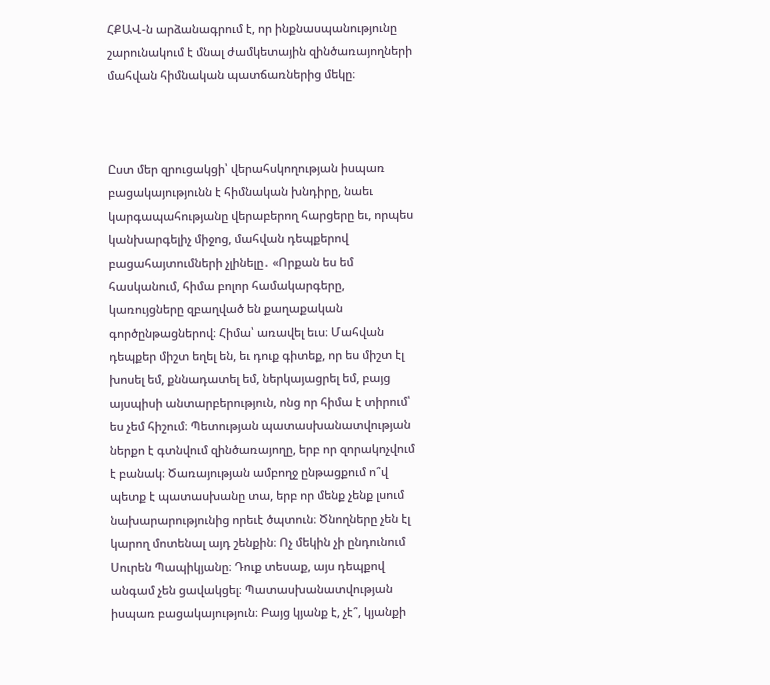ՀՔԱՎ-ն արձանագրում է, որ ինքնասպանությունը շարունակում է մնալ ժամկետային զինծառայողների մահվան հիմնական պատճառներից մեկը։



Ըստ մեր զրուցակցի՝ վերահսկողության իսպառ բացակայությունն է հիմնական խնդիրը, նաեւ կարգապահությանը վերաբերող հարցերը եւ, որպես կանխարգելիչ միջոց, մահվան դեպքերով բացահայտումների չլինելը․ «Որքան ես եմ հասկանում, հիմա բոլոր համակարգերը, կառույցները զբաղված են քաղաքական գործընթացներով։ Հիմա՝ առավել եւս։ Մահվան դեպքեր միշտ եղել են, եւ դուք գիտեք, որ ես միշտ էլ խոսել եմ, քննադատել եմ, ներկայացրել եմ, բայց այսպիսի անտարբերություն, ոնց որ հիմա է տիրում՝ ես չեմ հիշում։ Պետության պատասխանատվության ներքո է գտնվում զինծառայողը, երբ որ զորակոչվում է բանակ։ Ծառայության ամբողջ ընթացքում ո՞վ պետք է պատասխանը տա, երբ որ մենք չենք լսում նախարարությունից որեւէ ծպտուն։ Ծնողները չեն էլ կարող մոտենալ այդ շենքին։ Ոչ մեկին չի ընդունում Սուրեն Պապիկյանը։ Դուք տեսաք, այս դեպքով անգամ չեն ցավակցել։ Պատասխանատվության իսպառ բացակայություն։ Բայց կյանք է, չէ՞, կյանքի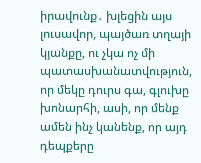իրավունք․ խլեցին այս լուսավոր, պայծառ տղայի կյանքը, ու չկա ոչ մի պատասխանատվություն, որ մեկը դուրս գա, գլուխը խոնարհի, ասի, որ մենք ամեն ինչ կանենք, որ այդ դեպքերը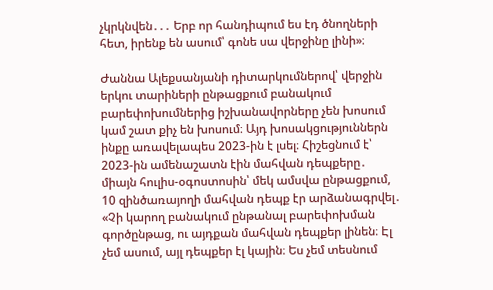չկրկնվեն․․․ Երբ որ հանդիպում ես էդ ծնողների հետ, իրենք են ասում՝ գոնե սա վերջինը լինի»։

Ժաննա Ալեքսանյանի դիտարկումներով՝ վերջին երկու տարիների ընթացքում բանակում բարեփոխումներից իշխանավորները չեն խոսում կամ շատ քիչ են խոսում։ Այդ խոսակցություններն ինքը առավելապես 2023-ին է լսել։ Հիշեցնում է՝ 2023-ին ամենաշատն էին մահվան դեպքերը․ միայն հուլիս-օգոստոսին՝ մեկ ամսվա ընթացքում, 10 զինծառայողի մահվան դեպք էր արձանագրվել․ «Չի կարող բանակում ընթանալ բարեփոխման գործընթաց, ու այդքան մահվան դեպքեր լինեն։ Էլ չեմ ասում, այլ դեպքեր էլ կային։ Ես չեմ տեսնում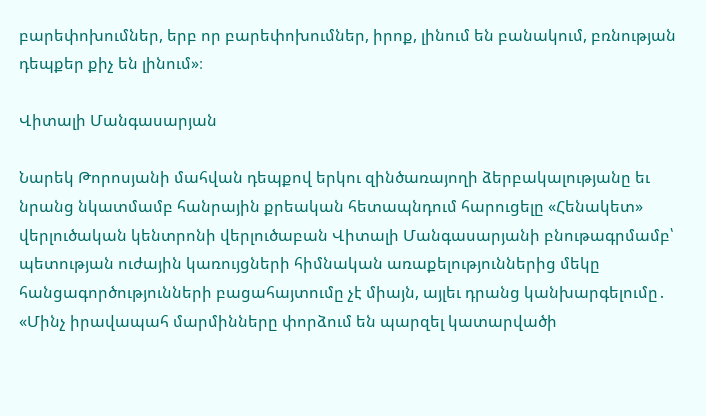բարեփոխումներ, երբ որ բարեփոխումներ, իրոք, լինում են բանակում, բռնության դեպքեր քիչ են լինում»։

Վիտալի Մանգասարյան

Նարեկ Թորոսյանի մահվան դեպքով երկու զինծառայողի ձերբակալությանը եւ նրանց նկատմամբ հանրային քրեական հետապնդում հարուցելը «Հենակետ» վերլուծական կենտրոնի վերլուծաբան Վիտալի Մանգասարյանի բնութագրմամբ՝ պետության ուժային կառույցների հիմնական առաքելություններից մեկը հանցագործությունների բացահայտումը չէ միայն, այլեւ դրանց կանխարգելումը․ «Մինչ իրավապահ մարմինները փորձում են պարզել կատարվածի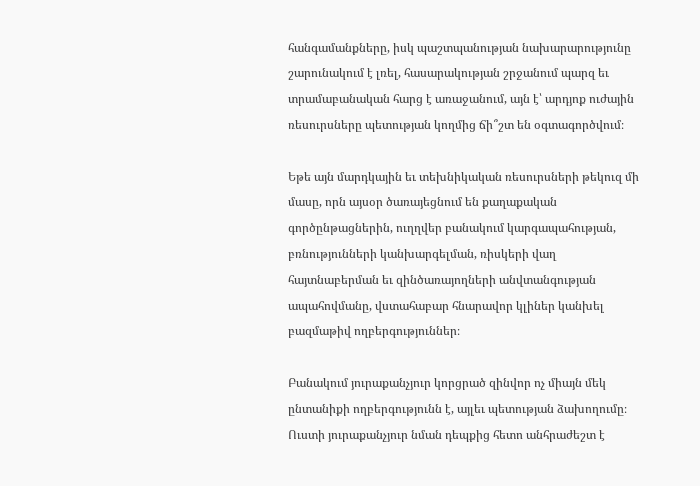հանգամանքները, իսկ պաշտպանության նախարարությունը շարունակում է լռել, հասարակության շրջանում պարզ եւ տրամաբանական հարց է առաջանում, այն է՝ արդյոք ուժային ռեսուրսները պետության կողմից ճի՞շտ են օգտագործվում։

Եթե այն մարդկային եւ տեխնիկական ռեսուրսների թեկուզ մի մասը, որն այսօր ծառայեցնում են քաղաքական գործընթացներին, ուղղվեր բանակում կարգապահության, բռնությունների կանխարգելման, ռիսկերի վաղ հայտնաբերման եւ զինծառայողների անվտանգության ապահովմանը, վստահաբար հնարավոր կլիներ կանխել բազմաթիվ ողբերգություններ։

Բանակում յուրաքանչյուր կորցրած զինվոր ոչ միայն մեկ ընտանիքի ողբերգությունն է, այլեւ պետության ձախողումը։ Ուստի յուրաքանչյուր նման դեպքից հետո անհրաժեշտ է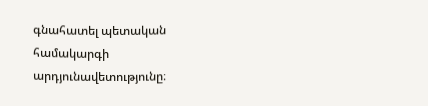գնահատել պետական համակարգի արդյունավետությունը։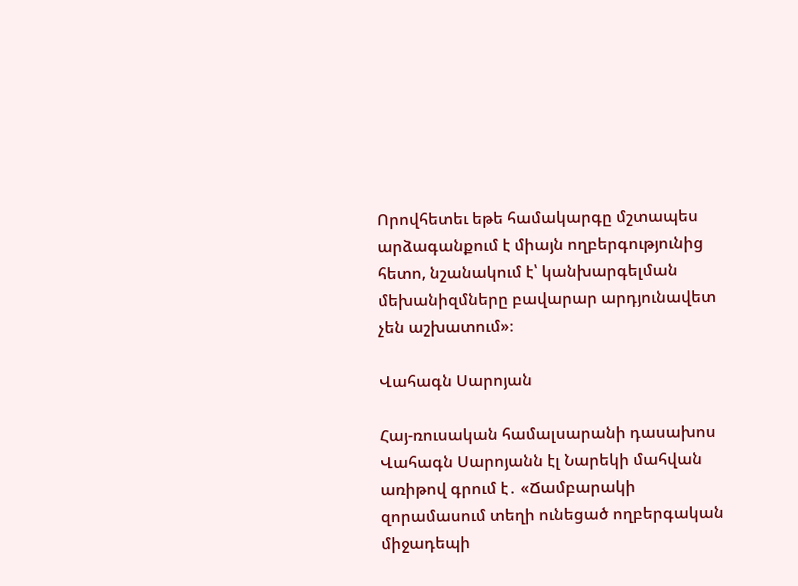Որովհետեւ եթե համակարգը մշտապես արձագանքում է միայն ողբերգությունից հետո, նշանակում է՝ կանխարգելման մեխանիզմները բավարար արդյունավետ չեն աշխատում»։

Վահագն Սարոյան

Հայ-ռուսական համալսարանի դասախոս Վահագն Սարոյանն էլ Նարեկի մահվան առիթով գրում է․ «Ճամբարակի զորամասում տեղի ունեցած ողբերգական միջադեպի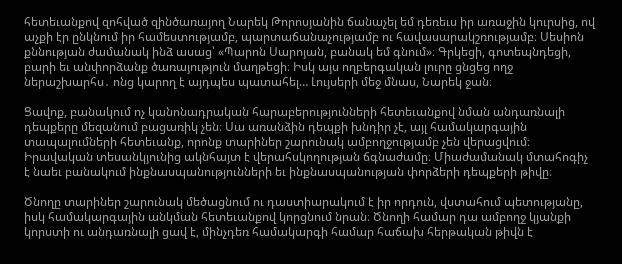հետեւանքով զոհված զինծառայող Նարեկ Թորոսյանին ճանաչել եմ դեռեւս իր առաջին կուրսից, ով աչքի էր ընկնում իր համեստությամբ, պարտաճանաչությամբ ու հավասարակշռությամբ։ Սեսիոն քննության ժամանակ ինձ ասաց՝ «Պարոն Սարոյան, բանակ եմ գնում»։ Գրկեցի, գոտեպնդեցի, բարի եւ անփորձանք ծառայություն մաղթեցի։ Իսկ այս ողբերգական լուրը ցնցեց ողջ ներաշխարհս․ ոնց կարող է այդպես պատահել… Լույսերի մեջ մնաս, Նարեկ ջան։

Ցավոք, բանակում ոչ կանոնադրական հարաբերությունների հետեւանքով նման անդառնալի դեպքերը մեզանում բացառիկ չեն։ Սա առանձին դեպքի խնդիր չէ, այլ համակարգային տապալումների հետեւանք, որոնք տարիներ շարունակ ամբողջությամբ չեն վերացվում։ Իրավական տեսանկյունից ակնհայտ է վերահսկողության ճգնաժամը։ Միաժամանակ մտահոգիչ է նաեւ բանակում ինքնասպանությունների եւ ինքնասպանության փորձերի դեպքերի թիվը։

Ծնողը տարիներ շարունակ մեծացնում ու դաստիարակում է իր որդուն, վստահում պետությանը, իսկ համակարգային անկման հետեւանքով կորցնում նրան։ Ծնողի համար դա ամբողջ կյանքի կորստի ու անդառնալի ցավ է, մինչդեռ համակարգի համար հաճախ հերթական թիվն է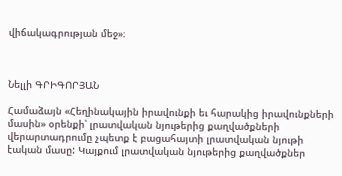վիճակագրության մեջ»։



Նելլի ԳՐԻԳՈՐՅԱՆ

Համաձայն «Հեղինակային իրավունքի եւ հարակից իրավունքների մասին» օրենքի՝ լրատվական նյութերից քաղվածքների վերարտադրումը չպետք է բացահայտի լրատվական նյութի էական մասը: Կայքում լրատվական նյութերից քաղվածքներ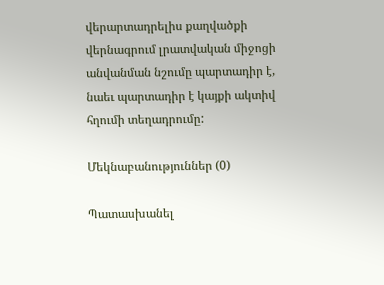վերարտադրելիս քաղվածքի վերնագրում լրատվական միջոցի անվանման նշումը պարտադիր է, նաեւ պարտադիր է կայքի ակտիվ հղումի տեղադրումը:

Մեկնաբանություններ (0)

Պատասխանել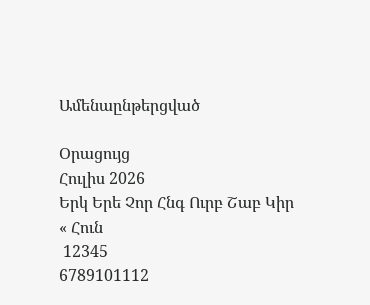Ամենաընթերցված

Օրացույց
Հուլիս 2026
Երկ Երե Չոր Հնգ Ուրբ Շաբ Կիր
« Հուն
 12345
6789101112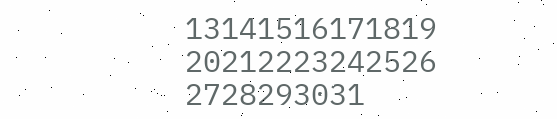13141516171819
20212223242526
2728293031